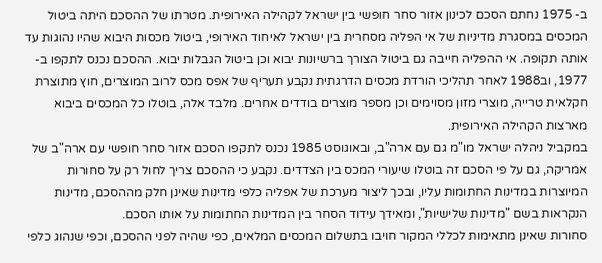ב- 1975 נחתם הסכם לכינון אזור סחר חופשי בין ישראל לקהילה האירופית. מטרתו של ההסכם היתה ביטול המכסים במסגרת מדיניות של אי הפליה מסחרית בין ישראל לאיחוד האירופי, ביטול מכסות היבוא שהיו נהוגות עד אותה תקופה. אי ההפליה חייבה גם ביטול הצורך ברשיונות יבוא וכן ביטול הגבלות יבוא. ההסכם נכנס לתקפו ב- 1977, וב1988 לאחר תהליכי הורדת מכסים הדרגתית נקבע תעריף של אפס מכס לרוב המוצרים, חוץ מתוצרת חקלאית טרייה, מוצרי מזון מסוימים וכן מספר מוצרים בודדים אחרים. מלבד אלה, בוטלו כל המכסים ביבוא מארצות הקהילה האירופית.
במקביל ניהלה ישראל מו"מ גם עם ארה"ב, ובאוגוסט 1985 נכנס לתקפו הסכם אזור סחר חופשי עם ארה"ב של אמריקה, גם על פי הסכם זה בוטלו שיעורי המכס בין הצדדים. נקבע כי ההסכם צריך לחול רק על סחורות המיוצרות במדינות החתומות עליו, ובכך ליצור מערכת של אפליה כלפי מדינות שאינן חלק מההסכם, מדינות הנקראות בשם "מדינות שלישיות", ומאידך עידוד הסחר בין המדינות החתומות על אותו הסכם.
סחורות שאינן מתאימות לכללי המקור חויבו בתשלום המכסים המלאים, כפי שהיה לפני ההסכם, וכפי שנהוג כלפי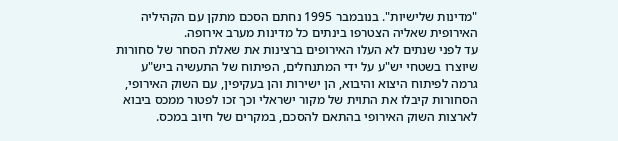"מדינות שלישיות". בנובמבר 1995 נחתם הסכם מתקן עם הקהיליה האירופית שאליה הצטרפו בינתים כל מדינות מערב אירופה.
עד לפני שנתים לא העלו האירופים ברצינות את שאלת הסחר של סחורות שיוצרו בשטחי יש"ע על ידי המתנחלים, הפיתוח של התעשיה ביש"ע גרמה לפיתוח היצוא והיבוא, הן ישירות והן בעקיפין, עם השוק האירופי, הסחורות קיבלו את התוית של מקור ישראלי וכך זכו לפטור ממכס ביבוא לארצות השוק האירופי בהתאם להסכם, במקרים של חיוב במכס.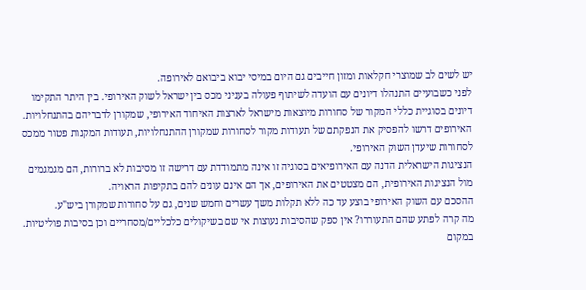יש לשים לב שמוצרי חקלאות ומזון חייבים גם היום במיסי יבוא ביבואם לאירופה.
לפני כשבועיים התנהלו דיונים עם הועדה לשיתוף פעולה בעניני מכס בין ישראל לשוק האירופי. בין היתר התקימו דיונים בסוגיית כללי המקור של סחורות מיוצאות מישראל לארצות האיחוד האירופי, שמקורן לדבריהם בהתנחלויות. האירופים דרשו להפסיק את הנפקתם של תעודות מקור לסחורות שמקורן ההתנחלויות, תעודות המקנות פטור ממכס לסחורות שיעדן השוק האירופי.
הנציגות הישראלית הדנה עם האירופיאים בסוגיה זו אינה מתמודדת עם דרישה זו מסיבות לא ברורות, הם מגמגמים מול הנציגות האירופית, הם מצטטים את האירופים, אך הם אינם עונים להם בתקיפות הראויה.
ההסכם עם השוק האירופי בוצע עד כה ללא תקלות משך עשרים וחמש שנים, גם על סחורות שמקורן ביש"ע.
מה קרה לפתע שהם התעוררו? אין ספק שהסיבות נעוצות אי שם בשיקולים כלכליים/מסחריים וכן בסיבות פוליטיות.
במקום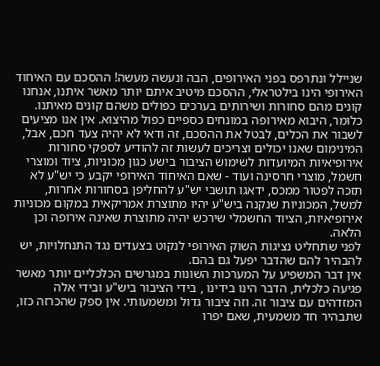שניילל ונתרפס בפני האירופים, הבה ונעשה מעשה! ההסכם עם האיחוד האירופי הינו בילטראלי, ההסכם מיטיב איתם יותר מאשר איתנו, אנחנו קונים מהם סחורות ושירותים בערכים כפולים משהם קונים מאיתנו. כלומר, היבוא מאירופה במונחים כספיים כפול מהיצוא. אין אנו מציעים לשבור את הכלים, לבטל את ההסכם, זה ודאי לא יהיה צעד חכם, אבל, המינימום שאנו יכולים וצריכים לעשות זה להודיע לספקי סחורות אירופיאיות המיועדות לשימוש הציבור בישע כגון מכוניות, ציוד ומוצרי חשמל, מוצרי חרסינה ועוד - שאם האיחוד האירופי יקבע כי יש"ע לא תזכה לפטור ממכס, ידאגו תושבי יש"ע להחליפן בסחורות אחרות, למשל, המכוניות שנקנה ביש"ע יהיו מתוצרת אמריקאית במקום מכוניות אירופיאיות, הציוד החשמלי שירכש יהיה מתוצרת שאינה אירופה וכן הלאה.
לפני שתחליט נציגות השוק האירופי לנקוט בצעדים נגד התנחלויות, יש להבהיר להם שהדבר יפעל גם בהם.
אין דבר המשפיע על המערכות השונות במגרשים הכלכליים יותר מאשר פגיעה כלכלית, הדבר הינו בידינו , בידי הציבור ביש"ע ובידי אלה המזדהים עם ציבור זה. וזה ציבור גדול ומשמעותי. אין ספק שהכרזה כזו, שתבהיר חד משמעית, שאם יפרו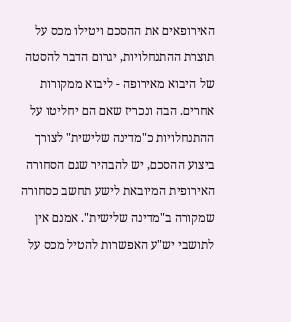האירופאים את ההסכם ויטילו מכס על תוצרת ההתנחלויות, יגרום הדבר להסטה של היבוא מאירופה - ליבוא ממקורות אחרים. הבה ונכריז שאם הם יחליטו על ההתנחלויות כ"מדינה שלישית" לצורך ביצוע ההסכם, יש להבהיר שגם הסחורה האירופית המיובאת לישע תחשב כסחורה שמקורה ב"מדינה שלישית". אמנם אין לתושבי יש"ע האפשרות להטיל מכס על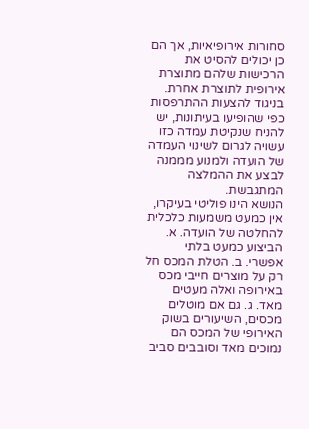סחורות אירופיאיות, אך הם כן יכולים להסיט את הרכישות שלהם מתוצרת אירופית לתוצרת אחרת.
בניגוד להצעות ההתרפסות כפי שהופיעו בעיתונות, יש להניח שנקיטת עמדה כזו עשויה לגרום לשינוי העמדה של הועדה ולמנוע מממנה לבצע את ההמלצה המתגבשת.
הנושא הינו פוליטי בעיקרו, אין כמעט משמעות כלכלית להחלטה של הועדה. א. הביצוע כמעט בלתי אפשרי. ב. הטלת המכס חל רק על מוצרים חייבי מכס באירופה ואלה מעטים מאד. ג. גם אם מוטלים מכסים, השיעורים בשוק האירופי של המכס הם נמוכים מאד וסובבים סביב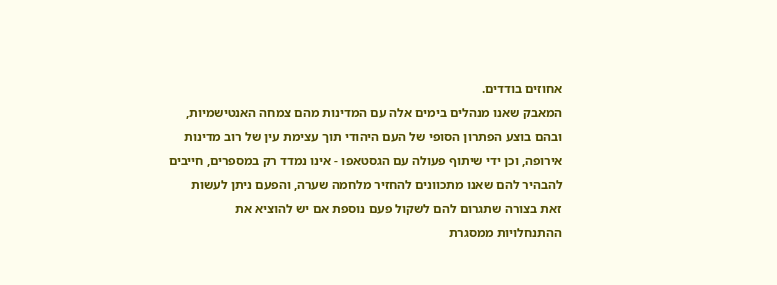אחוזים בודדים.
המאבק שאנו מנהלים בימים אלה עם המדינות מהם צמחה האנטישמיות, ובהם בוצע הפתרון הסופי של העם היהודי תוך עצימת עין של רוב מדינות אירופה, וכן ידי שיתוף פעולה עם הגסטאפו - אינו נמדד רק במספרים, חייבים להבהיר להם שאנו מתכוונים להחזיר מלחמה שערה, והפעם ניתן לעשות זאת בצורה שתגרום להם לשקול פעם נוספת אם יש להוציא את ההתנחלויות ממסגרת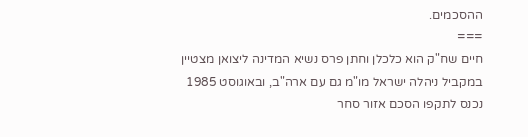ההסכמים.
===
חיים שח"ק הוא כלכלן וחתן פרס נשיא המדינה ליצואן מצטיין
במקביל ניהלה ישראל מו"מ גם עם ארה"ב, ובאוגוסט 1985 נכנס לתקפו הסכם אזור סחר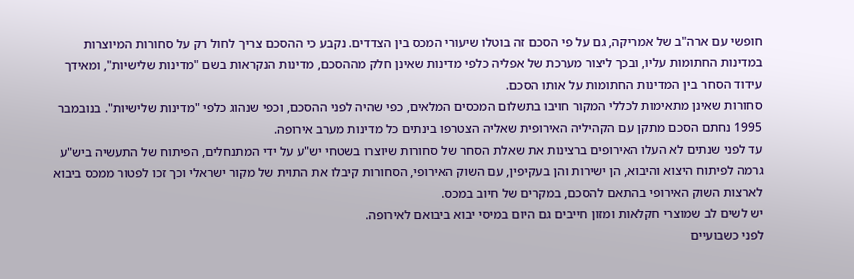חופשי עם ארה"ב של אמריקה, גם על פי הסכם זה בוטלו שיעורי המכס בין הצדדים. נקבע כי ההסכם צריך לחול רק על סחורות המיוצרות במדינות החתומות עליו, ובכך ליצור מערכת של אפליה כלפי מדינות שאינן חלק מההסכם, מדינות הנקראות בשם "מדינות שלישיות", ומאידך עידוד הסחר בין המדינות החתומות על אותו הסכם.
סחורות שאינן מתאימות לכללי המקור חויבו בתשלום המכסים המלאים, כפי שהיה לפני ההסכם, וכפי שנהוג כלפי "מדינות שלישיות". בנובמבר 1995 נחתם הסכם מתקן עם הקהיליה האירופית שאליה הצטרפו בינתים כל מדינות מערב אירופה.
עד לפני שנתים לא העלו האירופים ברצינות את שאלת הסחר של סחורות שיוצרו בשטחי יש"ע על ידי המתנחלים, הפיתוח של התעשיה ביש"ע גרמה לפיתוח היצוא והיבוא, הן ישירות והן בעקיפין, עם השוק האירופי, הסחורות קיבלו את התוית של מקור ישראלי וכך זכו לפטור ממכס ביבוא לארצות השוק האירופי בהתאם להסכם, במקרים של חיוב במכס.
יש לשים לב שמוצרי חקלאות ומזון חייבים גם היום במיסי יבוא ביבואם לאירופה.
לפני כשבועיים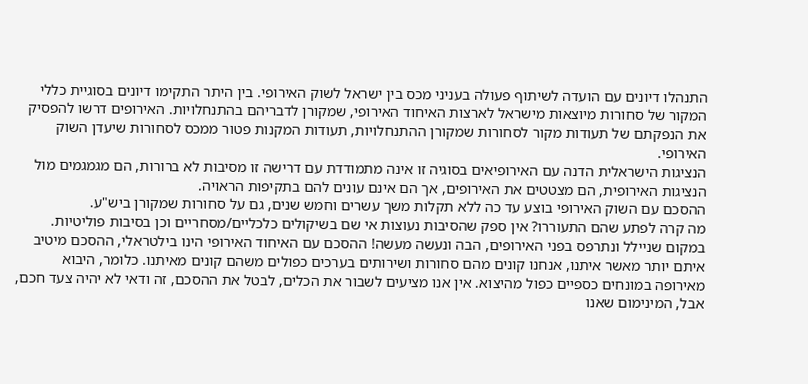התנהלו דיונים עם הועדה לשיתוף פעולה בעניני מכס בין ישראל לשוק האירופי. בין היתר התקימו דיונים בסוגיית כללי המקור של סחורות מיוצאות מישראל לארצות האיחוד האירופי, שמקורן לדבריהם בהתנחלויות. האירופים דרשו להפסיק את הנפקתם של תעודות מקור לסחורות שמקורן ההתנחלויות, תעודות המקנות פטור ממכס לסחורות שיעדן השוק האירופי.
הנציגות הישראלית הדנה עם האירופיאים בסוגיה זו אינה מתמודדת עם דרישה זו מסיבות לא ברורות, הם מגמגמים מול הנציגות האירופית, הם מצטטים את האירופים, אך הם אינם עונים להם בתקיפות הראויה.
ההסכם עם השוק האירופי בוצע עד כה ללא תקלות משך עשרים וחמש שנים, גם על סחורות שמקורן ביש"ע.
מה קרה לפתע שהם התעוררו? אין ספק שהסיבות נעוצות אי שם בשיקולים כלכליים/מסחריים וכן בסיבות פוליטיות.
במקום שניילל ונתרפס בפני האירופים, הבה ונעשה מעשה! ההסכם עם האיחוד האירופי הינו בילטראלי, ההסכם מיטיב איתם יותר מאשר איתנו, אנחנו קונים מהם סחורות ושירותים בערכים כפולים משהם קונים מאיתנו. כלומר, היבוא מאירופה במונחים כספיים כפול מהיצוא. אין אנו מציעים לשבור את הכלים, לבטל את ההסכם, זה ודאי לא יהיה צעד חכם, אבל, המינימום שאנו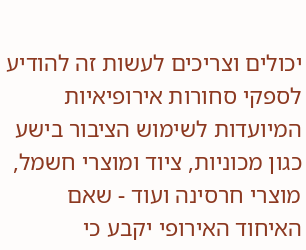יכולים וצריכים לעשות זה להודיע לספקי סחורות אירופיאיות המיועדות לשימוש הציבור בישע כגון מכוניות, ציוד ומוצרי חשמל, מוצרי חרסינה ועוד - שאם האיחוד האירופי יקבע כי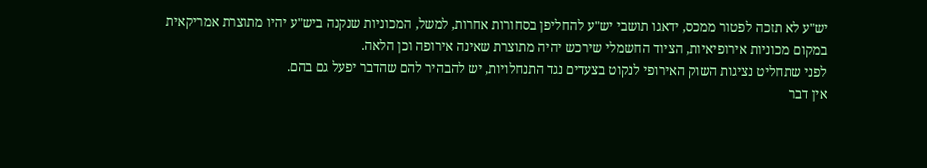יש"ע לא תזכה לפטור ממכס, ידאגו תושבי יש"ע להחליפן בסחורות אחרות, למשל, המכוניות שנקנה ביש"ע יהיו מתוצרת אמריקאית במקום מכוניות אירופיאיות, הציוד החשמלי שירכש יהיה מתוצרת שאינה אירופה וכן הלאה.
לפני שתחליט נציגות השוק האירופי לנקוט בצעדים נגד התנחלויות, יש להבהיר להם שהדבר יפעל גם בהם.
אין דבר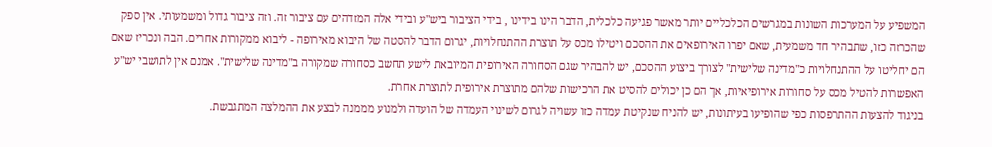המשפיע על המערכות השונות במגרשים הכלכליים יותר מאשר פגיעה כלכלית, הדבר הינו בידינו , בידי הציבור ביש"ע ובידי אלה המזדהים עם ציבור זה. וזה ציבור גדול ומשמעותי. אין ספק שהכרזה כזו, שתבהיר חד משמעית, שאם יפרו האירופאים את ההסכם ויטילו מכס על תוצרת ההתנחלויות, יגרום הדבר להסטה של היבוא מאירופה - ליבוא ממקורות אחרים. הבה ונכריז שאם הם יחליטו על ההתנחלויות כ"מדינה שלישית" לצורך ביצוע ההסכם, יש להבהיר שגם הסחורה האירופית המיובאת לישע תחשב כסחורה שמקורה ב"מדינה שלישית". אמנם אין לתושבי יש"ע האפשרות להטיל מכס על סחורות אירופיאיות, אך הם כן יכולים להסיט את הרכישות שלהם מתוצרת אירופית לתוצרת אחרת.
בניגוד להצעות ההתרפסות כפי שהופיעו בעיתונות, יש להניח שנקיטת עמדה כזו עשויה לגרום לשינוי העמדה של הועדה ולמנוע מממנה לבצע את ההמלצה המתגבשת.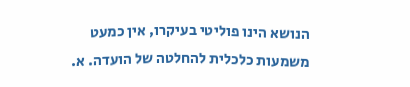הנושא הינו פוליטי בעיקרו, אין כמעט משמעות כלכלית להחלטה של הועדה. א.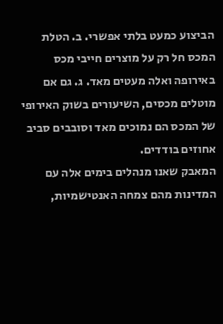הביצוע כמעט בלתי אפשרי. ב. הטלת המכס חל רק על מוצרים חייבי מכס באירופה ואלה מעטים מאד. ג. גם אם מוטלים מכסים, השיעורים בשוק האירופי של המכס הם נמוכים מאד וסובבים סביב אחוזים בודדים.
המאבק שאנו מנהלים בימים אלה עם המדינות מהם צמחה האנטישמיות,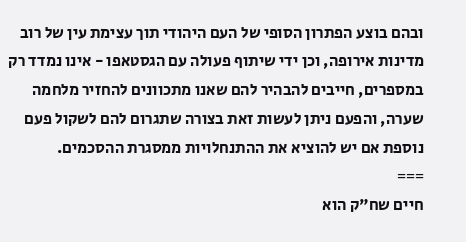ובהם בוצע הפתרון הסופי של העם היהודי תוך עצימת עין של רוב מדינות אירופה, וכן ידי שיתוף פעולה עם הגסטאפו - אינו נמדד רק במספרים, חייבים להבהיר להם שאנו מתכוונים להחזיר מלחמה שערה, והפעם ניתן לעשות זאת בצורה שתגרום להם לשקול פעם נוספת אם יש להוציא את ההתנחלויות ממסגרת ההסכמים.
===
חיים שח"ק הוא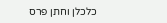כלכלן וחתן פרס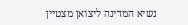נשיא המדינה ליצואן מצטיין